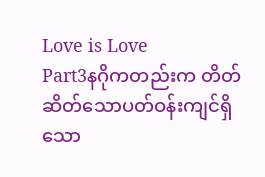Love is Love
Part3နဂိုကတည်းက တိတ်ဆိတ်သောပတ်ဝန်းကျင်ရှိသော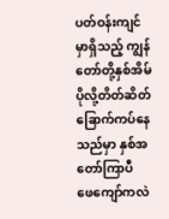ပတ်ဝန်းကျင်မှာရှိသည့် ကျွန်တော်တို့နှစ်အိမ်ပိုလို့တိတ်ဆိတ်ခြောက်ကပ်နေသည်မှာ နှစ်အတော်ကြာပီ
ဖေကျော်ကလဲ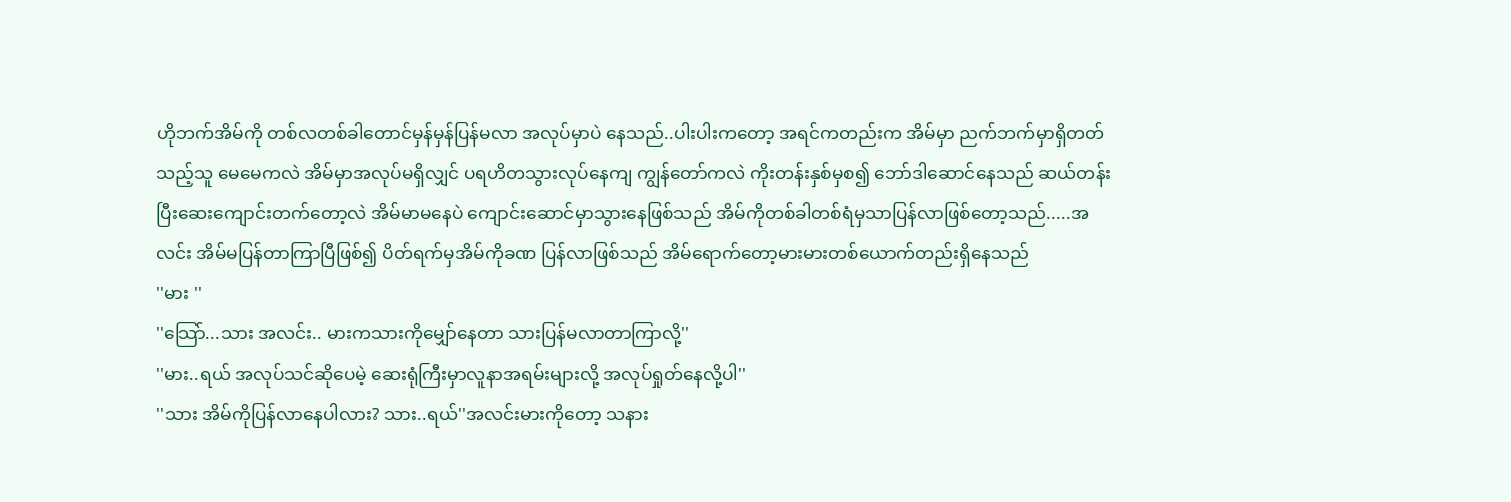ဟိုဘက်အိမ်ကို တစ်လတစ်ခါတောင်မှန်မှန်ပြန်မလာ အလုပ်မှာပဲ နေသည်..ပါးပါးကတော့ အရင်ကတည်းက အိမ်မှာ ညက်ဘက်မှာရှိတတ်သည့်သူ မေမေကလဲ အိမ်မှာအလုပ်မရှိလျှင် ပရဟိတသွားလုပ်နေကျ ကျွန်တော်ကလဲ ကိုးတန်းနှစ်မှစ၍ ဘော်ဒါဆောင်နေသည် ဆယ်တန်းပြီးဆေးကျောင်းတက်တော့လဲ အိမ်မာမနေပဲ ကျောင်းဆောင်မှာသွားနေဖြစ်သည် အိမ်ကိုတစ်ခါတစ်ရံမှသာပြန်လာဖြစ်တော့သည်.....အလင်း အိမ်မပြန်တာကြာပြီဖြစ်၍ ပိတ်ရက်မှအိမ်ကိုခဏ ပြန်လာဖြစ်သည် အိမ်ရောက်တော့မားမားတစ်ယောက်တည်းရှိနေသည်
''မား ''
''သြော်...သား အလင်း.. မားကသားကိုမျှော်နေတာ သားပြန်မလာတာကြာလို့''
''မား..ရယ် အလုပ်သင်ဆိုပေမဲ့ ဆေးရုံကြီးမှာလူနာအရမ်းများလို့ အလုပ်ရှုတ်နေလို့ပါ''
''သား အိမ်ကိုပြန်လာနေပါလား? သား..ရယ်''အလင်းမားကိုတော့ သနား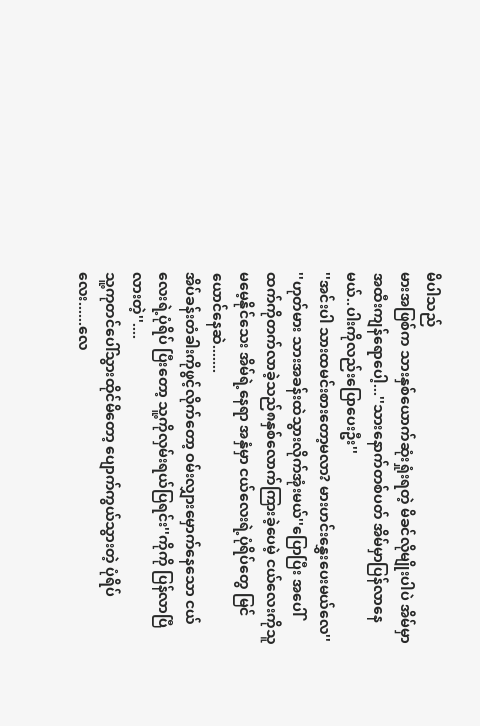မိပါသည်
မားအဖြစ်က သားနှစ်ယောက်ဆုံးရှုံးရတဲ့ မိခင်လိုမျိုးပါပဲ အိမ်မှာအထီးကျန်ရောပေါ့...''သားနောက်တစ်ပတ် အိမ်မှာပြန်လာနေမယ်..ပါးကိုလည်းပြောပေးဦး''
''အင်းပါ သားထမင်းစားတော့မလာ? မားဟင်းနွှေးပေးမယ်လေ''
''ဟုတ်မား သားအခန်းထဲသွားလိုက်အုံးမယ်''ပြောပြီး အပေါ်ထက်ကိုတက်လာခဲ့သည်၈နှစ်လောက်ကြားခဲ့ပေမဲ့ ငယ်လေးကိုသူမမေ့နိုင်သေး အိမ်ရဲ့နေရာ အနှံမှာ ငယ်လေးရဲ့ပုံရိပ်တွေ မြင်ယောင်နေဆဲ.......
အိပ်ခန်းတံခါးကိုဖွင့်လိုက်တော့ ဝမ်းလျှားမှောက်နေသော ငယ်လေးရဲ့ပုံရိပ် ပြီးတော့ သူ့ကိုလှမ်းရယ်ပြရင်း''ကိုကို ပြန်လာပြီလားတဲ့''....
သူ့ကုတင်ပေါ်သွားထိုင်မိတော့ ပျောက်ကွယ်သွားတဲ့ ပုံရိပ်လေး......လေ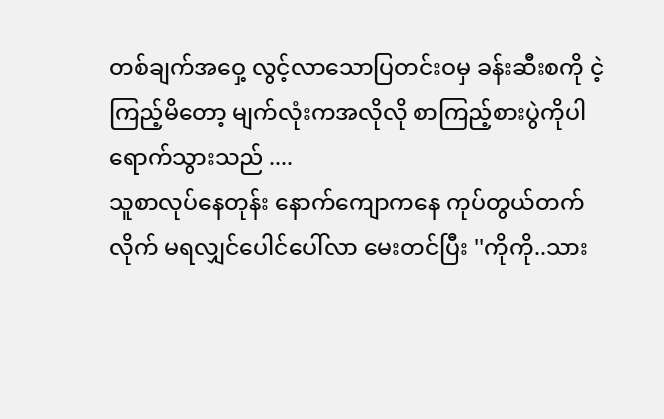တစ်ချက်အဝှေ့ လွင့်လာသောပြတင်းဝမှ ခန်းဆီးစကို ငဲ့ကြည့်မိတော့ မျက်လုံးကအလိုလို စာကြည့်စားပွဲကိုပါရောက်သွားသည် ....
သူစာလုပ်နေတုန်း နောက်ကျောကနေ ကုပ်တွယ်တက်လိုက် မရလျှင်ပေါင်ပေါ်လာ မေးတင်ပြီး ''ကိုကို..သား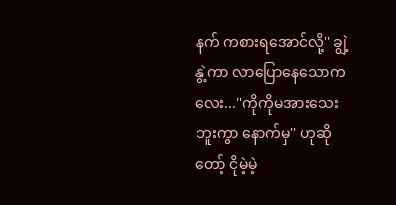နက် ကစားရအောင်လို့'' ချွဲ့နွဲ့ကာ လာပြောနေသောကလေး...''ကိုကိုမအားသေးဘူးကွာ နောက်မှ'' ဟုဆိုတော့် ငိုမဲ့မဲ့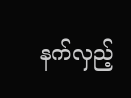နက်လှည့်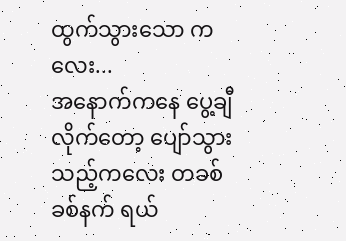ထွက်သွားသော ကလေး...
အနောက်ကနေ ပွေ့ချီလိုက်တော့ ပျော်သွားသည့်ကလေး တခစ်ခစ်နက် ရယ်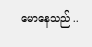မောနေသည် ..